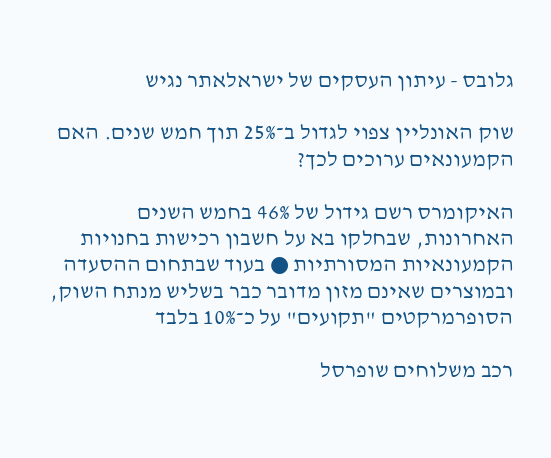גלובס - עיתון העסקים של ישראלאתר נגיש

שוק האונליין צפוי לגדול ב־25% תוך חמש שנים. האם הקמעונאים ערוכים לכך?

האיקומרס רשם גידול של 46% בחמש השנים האחרונות, שבחלקו בא על חשבון רכישות בחנויות הקמעונאיות המסורתיות ● בעוד שבתחום ההסעדה ובמוצרים שאינם מזון מדובר כבר בשליש מנתח השוק, הסופרמרקטים "תקועים" על כ־10% בלבד

רכב משלוחים שופרסל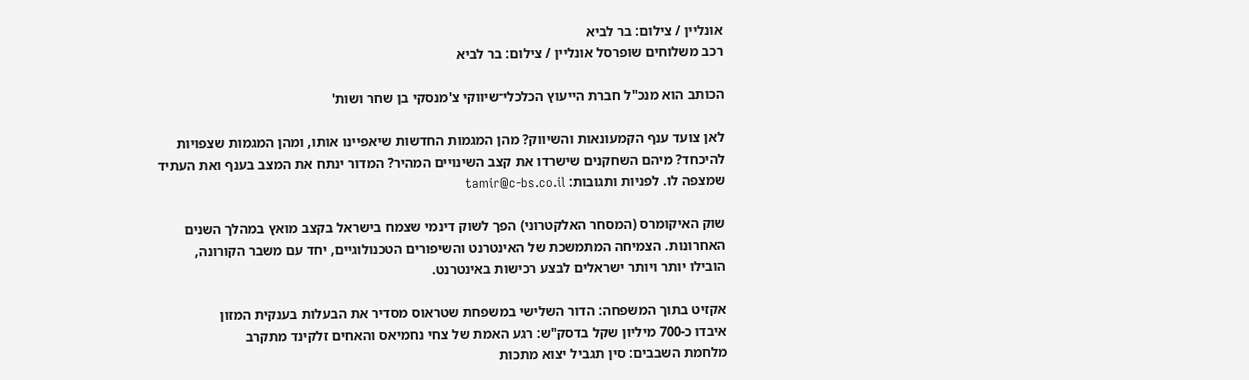אונליין / צילום: בר לביא
רכב משלוחים שופרסל אונליין / צילום: בר לביא

הכותב הוא מנכ"ל חברת הייעוץ הכלכלי־שיווקי צ'מנסקי בן שחר ושות'

לאן צועד ענף הקמעונאות והשיווק? מהן המגמות החדשות שיאפיינו אותו, ומהן המגמות שצפויות להיכחד? מיהם השחקנים שישרדו את קצב השינויים המהיר? המדור ינתח את המצב בענף ואת העתיד שמצפה לו. לפניות ותגובות: tamir@c-bs.co.il

שוק האיקומרס (המסחר האלקטרוני) הפך לשוק דינמי שצמח בישראל בקצב מואץ במהלך השנים האחרונות. הצמיחה המתמשכת של האינטרנט והשיפורים הטכנולוגיים, יחד עם משבר הקורונה, הובילו יותר ויותר ישראלים לבצע רכישות באינטרנט.

אקזיט בתוך המשפחה: הדור השלישי במשפחת שטראוס מסדיר את הבעלות בענקית המזון
איבדו כ-700 מיליון שקל בדסק"ש: רגע האמת של צחי נחמיאס והאחים זלקינד מתקרב
מלחמת השבבים: סין תגביל יצוא מתכות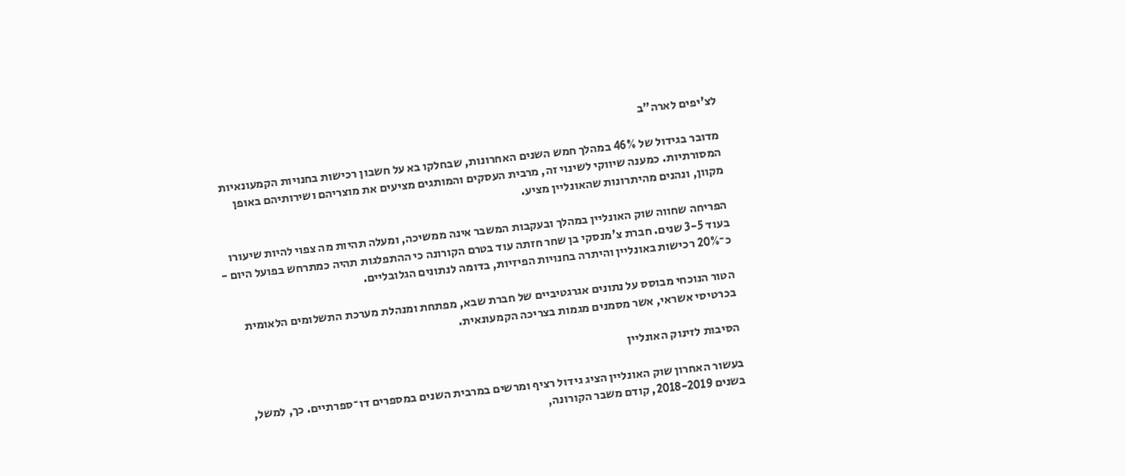לצ'יפים לארה"ב

מדובר בגידול של 46% במהלך חמש השנים האחרונות, שבחלקו בא על חשבון רכישות בחנויות הקמעונאיות המסורתיות. כמענה שיווקי לשינוי זה, מרבית העסקים והמותגים מציעים את מוצריהם ושירותיהם באופן מקוון, ונהנים מהיתרונות שהאונליין מציע.

הפריחה שחווה שוק האונליין במהלך ובעקבות המשבר אינה ממשיכה, ומעלה תהיות מה צפוי להיות שיעורו בעוד 3-5 שנים. חברת צ'מנסקי בן שחר חזתה עוד בטרם הקורונה כי ההתפלגות תהיה כמתרחש בפועל היום - כ־20% רכישות באונליין והיתרה בחנויות הפיזיות, בדומה לנתונים הגלובליים.

הטור הנוכחי מבוסס על נתונים אגרגטיביים של חברת שבא, מפתחת ומנהלת מערכת התשלומים הלאומית בכרטיסי אשראי, אשר מסמנים מגמות בצריכה הקמעונאית.

הסיבות לזינוק האונליין

בעשור האחרון שוק האונליין הציג גידול רציף ומרשים במרבית השנים במספרים דו־ספרתיים. כך, למשל, בשנים 2018-2019, קודם משבר הקורונה,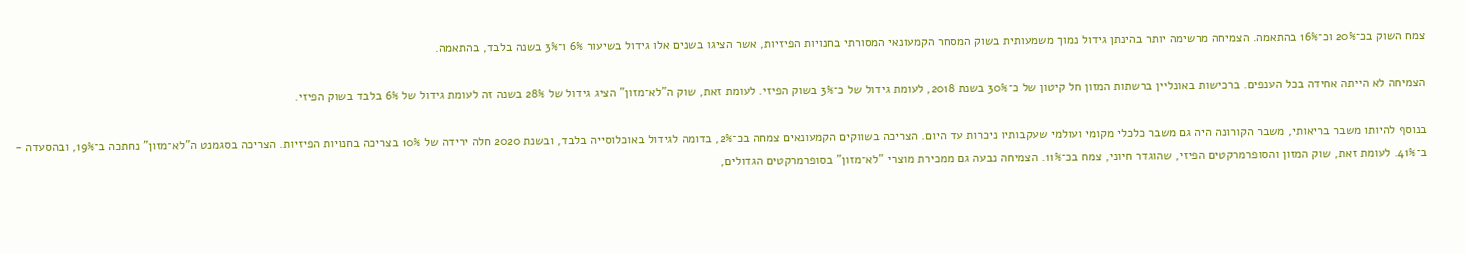צמח השוק בכ־20% וכ־16% בהתאמה. הצמיחה מרשימה יותר בהינתן גידול נמוך משמעותית בשוק המסחר הקמעונאי המסורתי בחנויות הפיזיות, אשר הציגו בשנים אלו גידול בשיעור 6% ו־3% בשנה בלבד, בהתאמה.

הצמיחה לא הייתה אחידה בכל הענפים. ברכישות באונליין ברשתות המזון חל קיטון של כ־30% בשנת 2018, לעומת גידול של כ־3% בשוק הפיזי. לעומת זאת, שוק ה"לא־מזון" הציג גידול של 28% בשנה זה לעומת גידול של 6% בלבד בשוק הפיזי.

בנוסף להיותו משבר בריאותי, משבר הקורונה היה גם משבר כלכלי מקומי ועולמי שעקבותיו ניכרות עד היום. הצריכה בשווקים הקמעונאים צמחה בכ־2%, בדומה לגידול באוכלוסייה בלבד, ובשנת 2020 חלה ירידה של 10% בצריכה בחנויות הפיזיות. הצריכה בסגמנט ה"לא־מזון" נחתכה ב־19%, ובהסעדה - ב־41%. לעומת זאת, שוק המזון והסופרמרקטים הפיזי, שהוגדר חיוני, צמח בכ־11%. הצמיחה נבעה גם ממכירת מוצרי "לא־מזון" בסופרמרקטים הגדולים,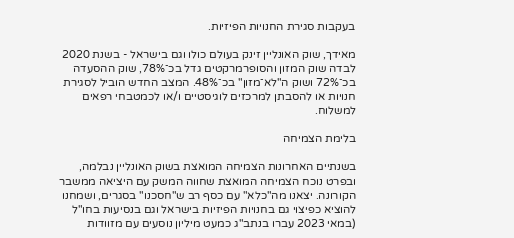בעקבות סגירת החנויות הפיזיות.

מאידך, שוק האונליין זינק בעולם כולו וגם בישראל - בשנת 2020 לבדה שוק המזון והסופרמרקטים גדל בכ־78%, שוק ההסעדה בכ־72% ושוק ה"לא־מזון" בכ־48%. המצב החדש הוביל לסגירת חנויות או להסבתן למרכזים לוגיסטיים ו/או לכמטבחי רפאים למשלוח.

בלימת הצמיחה

בשנתיים האחרונות הצמיחה המואצת בשוק האונליין נבלמה, ובפרט נוכח הצמיחה המואצת שחווה המשק עם היציאה ממשבר הקורונה. יצאנו מה"כלא" עם כסף רב ש"חסכנו" בסגרים, ושמחנו להוציא כפיצוי גם בחנויות הפיזיות בישראל וגם בנסיעות בחו"ל (במאי 2023 עברו בנתב"ג כמעט מיליון נוסעים עם מזוודות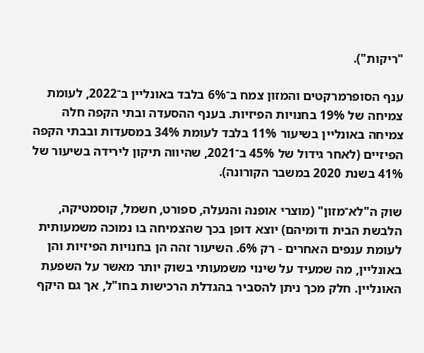"ריקות").

ענף הסופרמרקטים והמזון צמח ב־6% בלבד באונליין ב־2022, לעומת צמיחה של 19% בחנויות הפיזיות. בענף ההסעדה ובתי הקפה חלה צמיחה באונליין בשיעור 11% בלבד לעומת 34% במסעדות ובבתי הקפה הפיזיים (לאחר גידול של 45% ב־2021, שהיווה תיקון לירידה בשיעור של 41% בשנת 2020 במשבר הקורונה).

שוק ה"לא־מזון" (מוצרי אופנה והנעלה, ספורט, חשמל, קוסמטיקה, הלבשת הבית ודומיהם) יוצא דופן בכך שהצמיחה בו נמוכה משמעותית לעומת ענפים האחרים - רק 6%. השיעור זהה הן בחנויות הפיזיות והן באונליין, מה שמעיד על שינוי משמעותי בשוק יותר מאשר על השפעת האונליין. חלק מכך ניתן להסביר בהגדלת הרכישות בחו"ל, אך גם היקף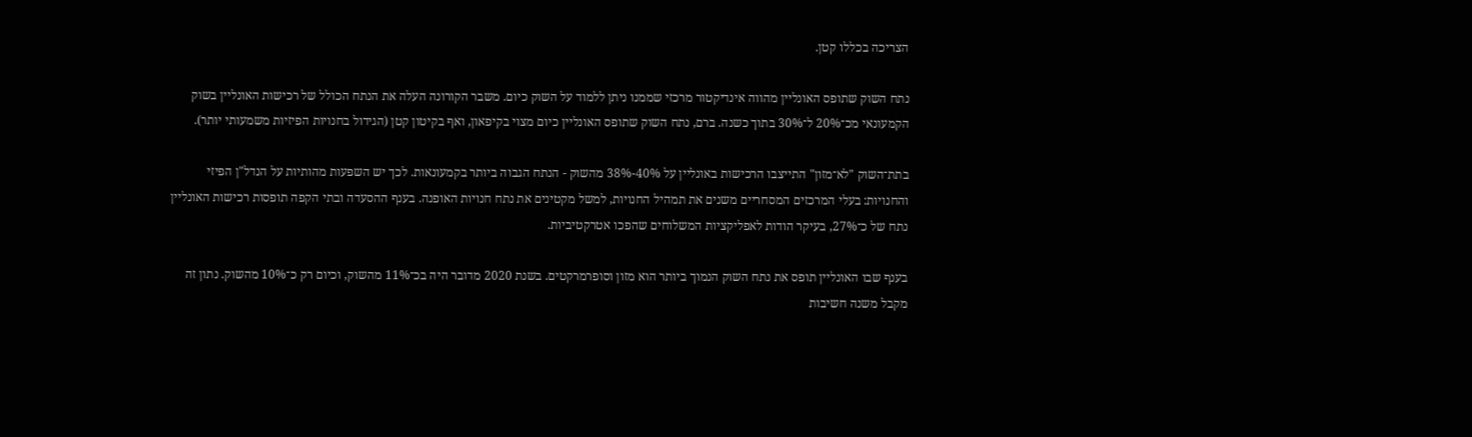הצריכה בכללו קטן.

נתח השוק שתופס האונליין מהווה אינדיקטור מרכזי שממנו ניתן ללמוד על השוק כיום. משבר הקורונה העלה את הנתח הכולל של רכישות האונליין בשוק הקמעונאי מכ־20% ל־30% בתוך כשנה. ברם, נתח השוק שתופס האונליין כיום מצוי בקיפאון, ואף בקיטון קטן (הגידול בחנויות הפיזיות משמעותי יותר).

בתת־השוק "לא־מזון" התייצבו הרכישות באונליין על 40%-38% מהשוק - הנתח הגבוה ביותר בקמעונאות. לכך יש השפעות מהותיות על הנדל"ן הפיזי והחנויות: בעלי המרכזים המסחריים משנים את תמהיל החנויות, למשל מקטינים את נתח חנויות האופנה. בענף ההסעדה ובתי הקפה תופסות רכישות האונליין נתח של כ־27%, בעיקר הודות לאפליקציות המשלוחים שהפכו אטרקטיביות.

בענף שבו האונליין תופס את נתח השוק הנמוך ביותר הוא מזון וסופרמרקטים. בשנת 2020 מדובר היה בכ־11% מהשוק, וכיום רק כ־10% מהשוק. נתון זה מקבל משנה חשיבות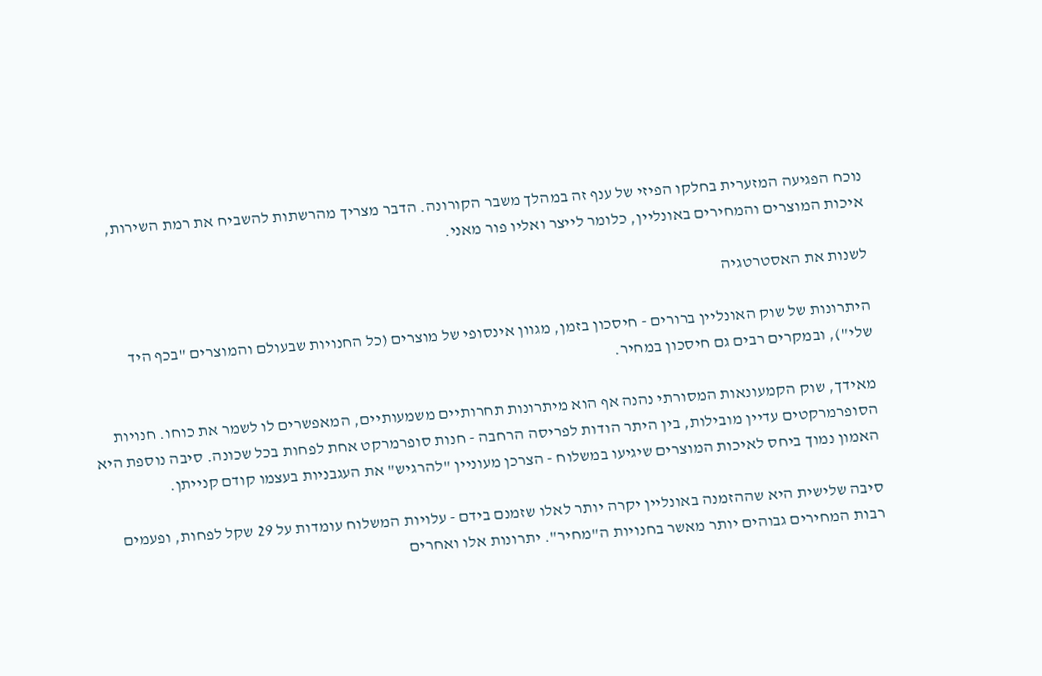נוכח הפגיעה המזערית בחלקו הפיזי של ענף זה במהלך משבר הקורונה. הדבר מצריך מהרשתות להשביח את רמת השירות, איכות המוצרים והמחירים באונליין, כלומר לייצר ואליו פור מאני.

לשנות את האסטרטגיה

היתרונות של שוק האונליין ברורים - חיסכון בזמן, מגוון אינסופי של מוצרים (כל החנויות שבעולם והמוצרים "בכף היד שלי"), ובמקרים רבים גם חיסכון במחיר.

מאידך, שוק הקמעונאות המסורתי נהנה אף הוא מיתרונות תחרותיים משמעותיים, המאפשרים לו לשמר את כוחו. חנויות הסופרמרקטים עדיין מובילות, בין היתר הודות לפריסה הרחבה - חנות סופרמרקט אחת לפחות בכל שכונה. סיבה נוספת היא האמון נמוך ביחס לאיכות המוצרים שיגיעו במשלוח - הצרכן מעוניין "להרגיש" את העגבניות בעצמו קודם קנייתן.

סיבה שלישית היא שההזמנה באונליין יקרה יותר לאלו שזמנם בידם - עלויות המשלוח עומדות על 29 שקל לפחות, ופעמים רבות המחירים גבוהים יותר מאשר בחנויות ה"מחיר". יתרונות אלו ואחרים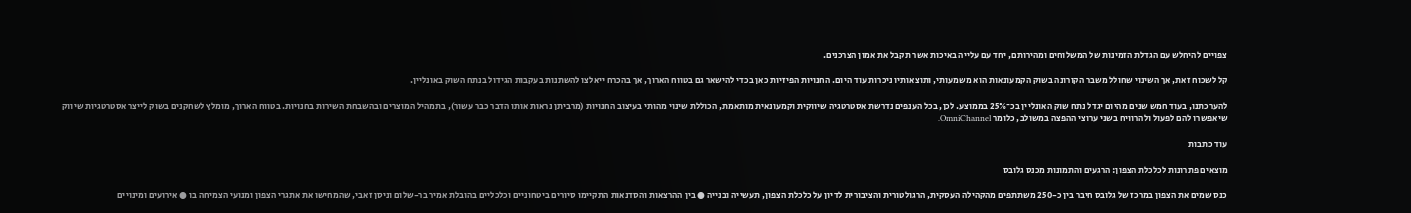צפויים להיחלש עם הגדלת הזמינות של המשלוחים ומהירותם, יחד עם עלייה באיכות אשר תקבל את אמון הצרכנים.

קל לשכוח זאת, אך השינוי שחולל משבר הקורונה בשוק הקמעונאות הוא משמעותי, ותוצאותיו ניכרות עוד היום. החנויות הפיזיות כאן בכדי להישאר גם בטווח הארוך, אך בהכרח ייאלצו להשתנות בעקבות הגידול בנתח השוק באונליין.

להערכתנו, בעוד חמש שנים מהיום יגדל נתח שוק האונליין בכ־25% בממוצע. לכן, בכל הענפים נדרשת אסטרטגיה שיווקית וקמעונאית מותאמת, הכוללת שינוי מהותי בעיצוב החנויות (מרביתן נראות אותו הדבר כבר עשור), בתמהיל המוצרים ובהשבחת השירות בחנויות. בטווח הארוך, מומלץ לשחקנים בשוק לייצר אסטרטגיות שיווק שיאפשרו להם לפעול ולהרוויח בשני ערוצי ההפצה במשולב, כלומר OmniChannel.

עוד כתבות

מוצאים פתרונות לכלכלת הצפון: הרגעים והתמונות מכנס גלובס

כנס שמים את הצפון במרכז של גלובס חיבר בין כ-250 משתתפים מהקהילה העסקית, הרגולטורית והציבורית לדיון על כלכלת הצפון, תעשייה ובנייה ● בין ההרצאות והסדנאות התקיימו סיורים ביטחוניים וכלכליים בהובלת אמיר בר-שלום וניסן זאבי, שהמחישו את אתגרי הצפון ומנועי הצמיחה בו ● אירועים ומינויים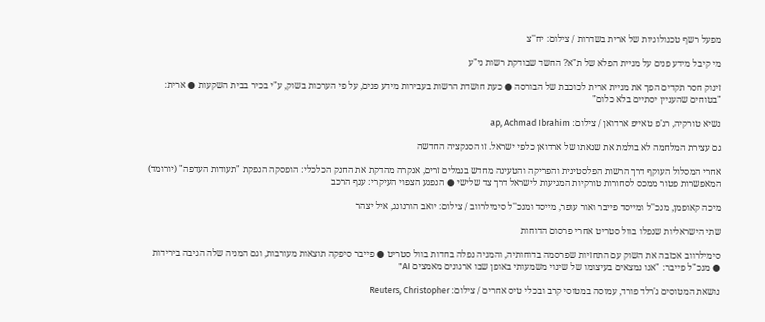מפעל רשף טכנולוגיות של ארית בשדרות / צילום: יח''צ

מי קיבל מידע פנים על מניית הפלא של ת"א? החשד שבודקת רשות ני"ע

זינוק חסר תקדים הפך את מניית ארית לכוכבת של הבורסה ● כעת חושדת הרשות בעבירות מידע פנים, על פי הערכות בשוק, ע"י בכיר בבית השקעות ● ארית: "בטוחים שהעניין יסתיים בלא כלום"

נשיא טורקיה, רג'פ טאייפ ארדואן / צילום: ap, Achmad Ibrahim

גם עצירת המלחמה לא בולמת את שנאתו של ארדואן כלפי ישראל. זו הסנקציה החדשה

אחרי המסלול העוקף דרך הרשות הפלסטינית והפריקה והטעינה מחדש בנמלים זרים, אנקרה מהדקת את החנק הכלכלי: הופסקה הנפקת "תעודות העדפה" (יורומד) המאפשרות פטור ממכס לסחורות טורקיות המגיעות לישראל דרך צד שלישי ● הנפגע הצפוי העיקרי: ענף הרכב

מיכה קאופמן, מנכ''ל ומייסד פייבר ואור עופר, מייסד ומנכ''ל סימילרווב / צילום: יואב הורנונג, איל יצהר

שתי הישראליות שנפלו בוול סטריט אחרי פרסום הדוחות

סימילרווב אכזבה את השוק עם התחזיות שפרסמה בדוחותיה, והמניה נפלה בחדות בוול סטריט ● פייבר סיפקה תוצאות מעורבות, וגם המניה שלה הגיבה בירידות ● מנכ"ל פייבר: "אנו נמצאים בעיצומו של שינוי משמעותי באופן שבו ארגונים מאמצים AI"

נושאת המטוסים ג'רלד פורד, עמוסה במטוסי קרב ובכלי טיס אחרים / צילום: Reuters, Christopher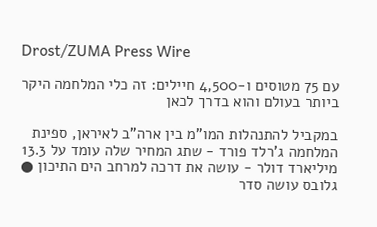Drost/ZUMA Press Wire

עם 75 מטוסים ו-4,500 חיילים: זה כלי המלחמה היקר ביותר בעולם והוא בדרך לכאן

במקביל להתנהלות המו"מ בין ארה"ב לאיראן, ספינת המלחמה ג'רלד פורד - שתג המחיר שלה עומד על 13.3 מיליארד דולר - עושה את דרכה למרחב הים התיכון ● גלובס עושה סדר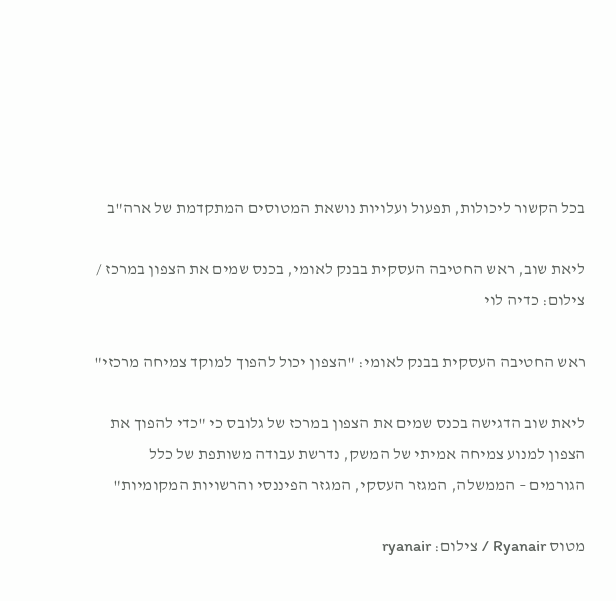בכל הקשור ליכולות, תפעול ועלויות נושאת המטוסים המתקדמת של ארה"ב

ליאת שוב, ראש החטיבה העסקית בבנק לאומי, בכנס שמים את הצפון במרכז / צילום: כדיה לוי

ראש החטיבה העסקית בבנק לאומי: "הצפון יכול להפוך למוקד צמיחה מרכזי"

ליאת שוב הדגישה בכנס שמים את הצפון במרכז של גלובס כי "כדי להפוך את הצפון למנוע צמיחה אמיתי של המשק, נדרשת עבודה משותפת של כלל הגורמים – הממשלה, המגזר העסקי, המגזר הפיננסי והרשויות המקומיות"

מטוס Ryanair / צילום: ryanair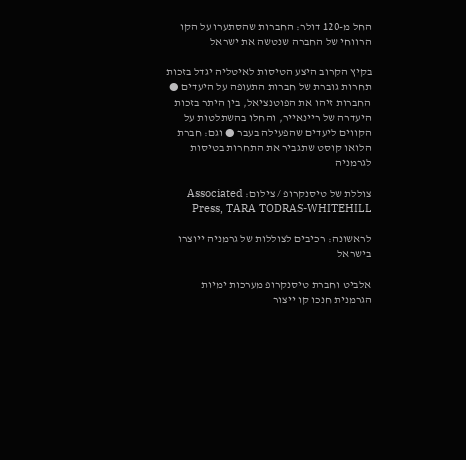החל מ-120 דולר: החברות שהסתערו על הקו הרווחי של החברה שנטשה את ישראל

בקיץ הקרוב היצע הטיסות לאיטליה יגדל בזכות תחרות גוברת של חברות התעופה על היעדים ● החברות זיהו את הפוטנציאל, בין היתר בזכות היעדרה של ריינאייר, והחלו בהשתלטות על הקווים ליעדים שהפעילה בעבר ● וגם: חברת הלואו קוסט שתגביר את התחרות בטיסות לגרמניה

צוללת של טיסנקרופ / צילום: Associated Press, TARA TODRAS-WHITEHILL

לראשונה: רכיבים לצוללות של גרמניה ייוצרו בישראל

אלביט וחברת טיסנקרופ מערכות ימיות הגרמנית חנכו קו ייצור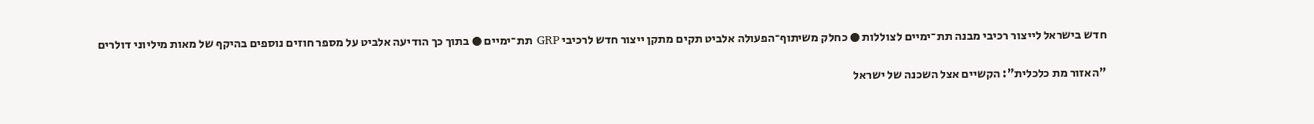חדש בישראל לייצור רכיבי מבנה תת־ימיים לצוללות ● כחלק משיתוף־הפעולה אלביט תקים מתקן ייצור חדש לרכיבי GRP תת־ימיים ● בתוך כך הודיעה אלביט על מספר חוזים נוספים בהיקף של מאות מיליוני דולרים

"האזור מת כלכלית": הקשיים אצל השכנה של ישראל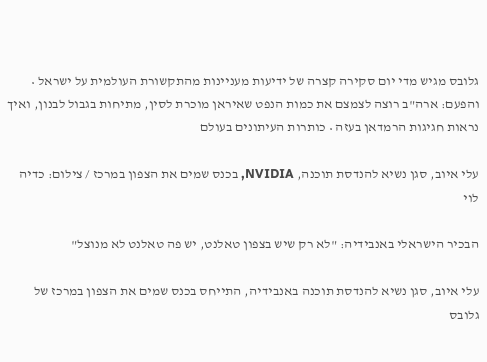גלובס מגיש מדי יום סקירה קצרה של ידיעות מעניינות מהתקשורת העולמית על ישראל • והפעם: ארה"ב רוצה לצמצם את כמות הנפט שאיראן מוכרת לסין, מתיחות בגבול לבנון, ואיך נראות חגיגות הרמדאן בעזה • כותרות העיתונים בעולם

עלי איוב, סגן נשיא להנדסת תוכנה, NVIDIA, בכנס שמים את הצפון במרכז / צילום: כדיה לוי

הבכיר הישראלי באנבידיה: "לא רק שיש בצפון טאלנט, יש פה טאלנט לא מנוצל"

עלי איוב, סגן נשיא להנדסת תוכנה באנבידיה, התייחס בכנס שמים את הצפון במרכז של גלובס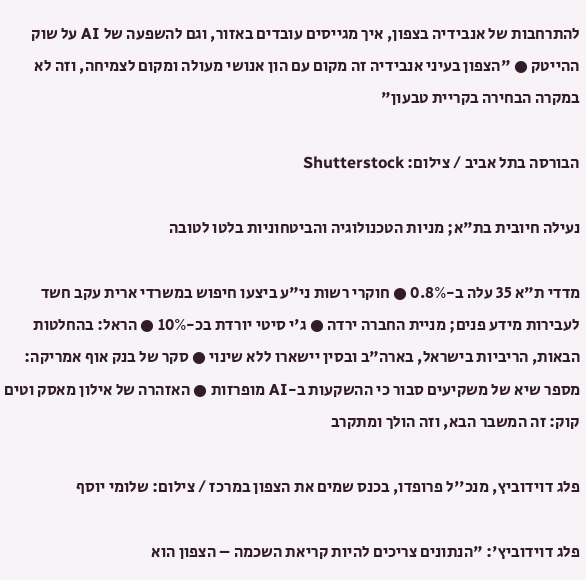להתרחבות של אנבידיה בצפון, איך מגייסים עובדים באזור, וגם להשפעה של AI על שוק ההייטק ● "הצפון בעיני אנבידיה זה מקום עם הון אנושי מעולה ומקום לצמיחה, וזה לא במקרה הבחירה בקריית טבעון"

הבורסה בתל אביב / צילום: Shutterstock

נעילה חיובית בת"א; מניות הטכנולוגיה והביטחוניות בלטו לטובה

מדדי ת"א 35 עלה ב-0.8% ● חוקרי רשות ני"ע ביצעו חיפוש במשרדי ארית עקב חשד לעבירות מידע פנים; מניית החברה ירדה ● ג'י סיטי יורדת בכ-10% ● הראל: בהחלטות הבאות, הריביות בישראל, בארה"ב ובסין יישארו ללא שינוי ● סקר של בנק אוף אמריקה: מספר שיא של משקיעים סבור כי ההשקעות ב-AI מופרזות ● האזהרה של אילון מאסק וטים קוק: זה המשבר הבא, וזה הולך ומתקרב

פלג דוידוביץ, מנכ''ל פרופדו, בכנס שמים את הצפון במרכז / צילום: שלומי יוסף

פלג דוידוביץ': "הנתונים צריכים להיות קריאת השכמה – הצפון הוא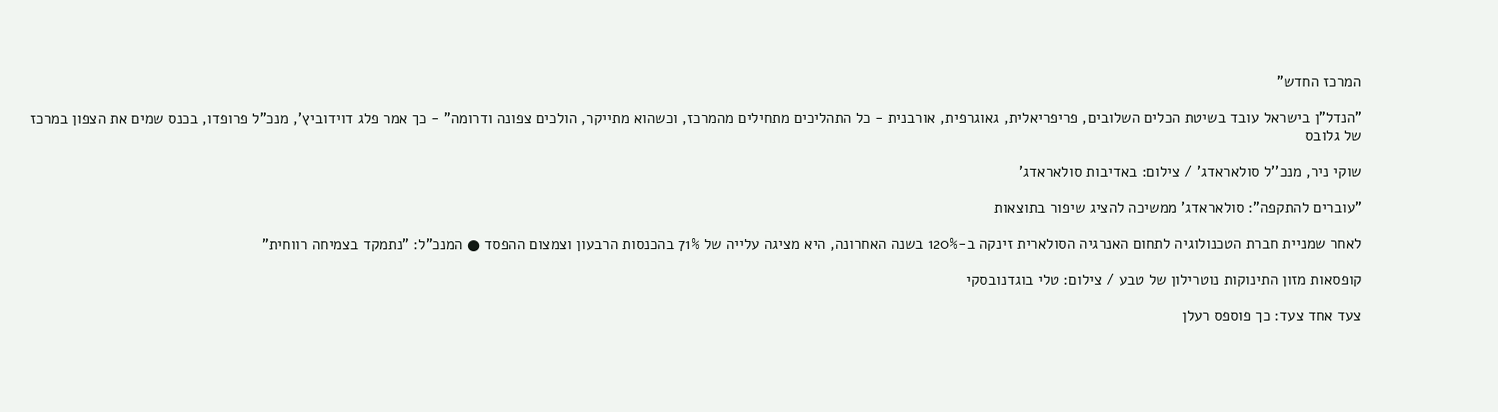המרכז החדש"

"הנדל"ן בישראל עובד בשיטת הכלים השלובים, פריפריאלית, גאוגרפית, אורבנית - כל התהליכים מתחילים מהמרכז, וכשהוא מתייקר, הולכים צפונה ודרומה" - כך אמר פלג דוידוביץ', מנכ"ל פרופדו, בכנס שמים את הצפון במרכז של גלובס

שוקי ניר, מנכ''ל סולאראדג' / צילום: באדיבות סולאראדג'

"עוברים להתקפה": סולאראדג' ממשיכה להציג שיפור בתוצאות

לאחר שמניית חברת הטכנולוגיה לתחום האנרגיה הסולארית זינקה ב-120% בשנה האחרונה, היא מציגה עלייה של 71% בהכנסות הרבעון וצמצום ההפסד ● המנכ"ל: "נתמקד בצמיחה רווחית"

קופסאות מזון התינוקות נוטרילון של טבע / צילום: טלי בוגדנובסקי

צעד אחד צעד: כך פוספס רעלן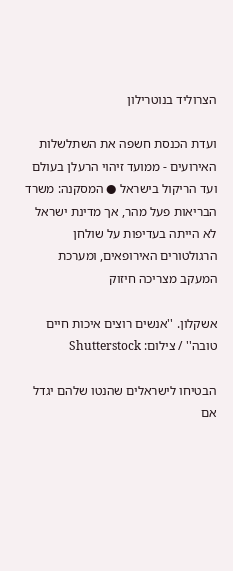הצרוליד בנוטרילון

ועדת הכנסת חשפה את השתלשלות האירועים - ממועד זיהוי הרעלן בעולם ועד הריקול בישראל ● המסקנה: משרד הבריאות פעל מהר, אך מדינת ישראל לא הייתה בעדיפות על שולחן הרגולטורים האירופאים, ומערכת המעקב מצריכה חיזוק

אשקלון. ''אנשים רוצים איכות חיים טובה'' / צילום: Shutterstock

הבטיחו לישראלים שהנטו שלהם יגדל אם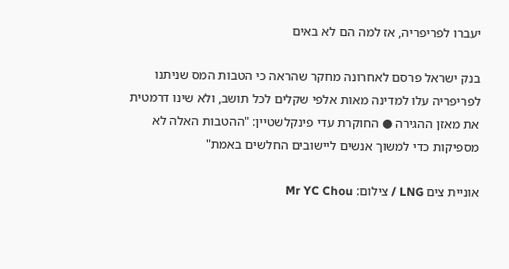יעברו לפריפריה, אז למה הם לא באים

בנק ישראל פרסם לאחרונה מחקר שהראה כי הטבות המס שניתנו לפריפריה עלו למדינה מאות אלפי שקלים לכל תושב, ולא שינו דרמטית את מאזן ההגירה ● החוקרת עדי פינקלשטיין: "ההטבות האלה לא מספיקות כדי למשוך אנשים ליישובים החלשים באמת"

אוניית צים LNG / צילום: Mr YC Chou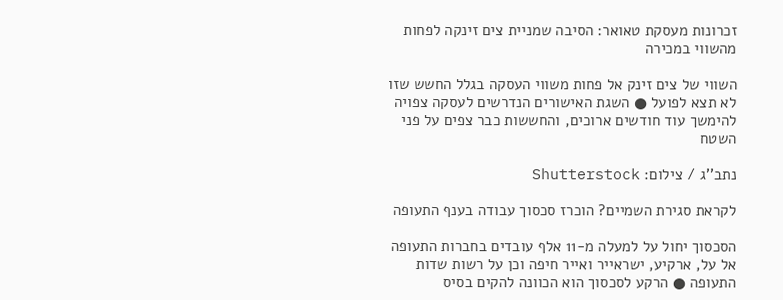זכרונות מעסקת טאואר: הסיבה שמניית צים זינקה לפחות מהשווי במכירה

השווי של צים זינק אל פחות משווי העסקה בגלל החשש שזו לא תצא לפועל ● השגת האישורים הנדרשים לעסקה צפויה להימשך עוד חודשים ארוכים, והחששות כבר צפים על פני השטח

נתב''ג / צילום: Shutterstock

לקראת סגירת השמיים? הוכרז סכסוך עבודה בענף התעופה

הסכסוך יחול על למעלה מ-11 אלף עובדים בחברות התעופה אל על, ארקיע, ישראייר ואייר חיפה וכן על רשות שדות התעופה ● הרקע לסכסוך הוא הכוונה להקים בסיס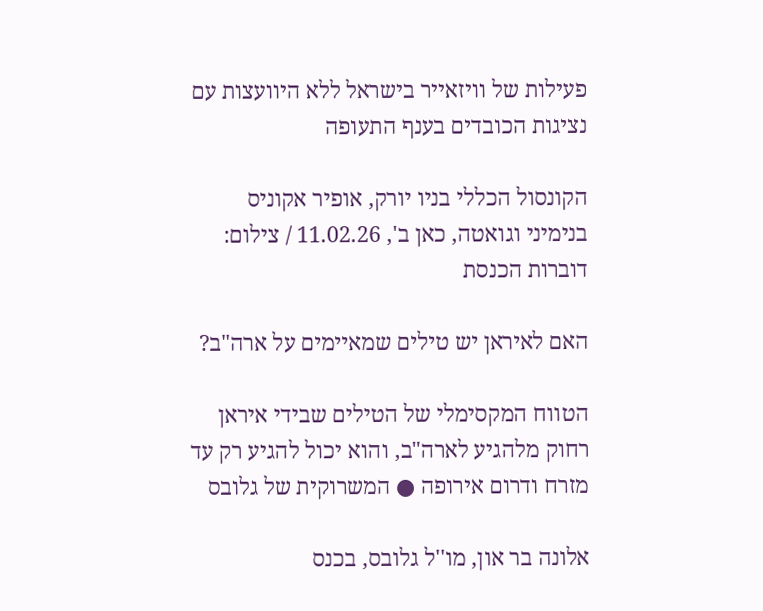פעילות של וויזאייר בישראל ללא היוועצות עם נציגות הכובדים בענף התעופה

הקונסול הכללי בניו יורק, אופיר אקוניס בנימיני וגואטה, כאן ב', 11.02.26 / צילום: דוברות הכנסת

האם לאיראן יש טילים שמאיימים על ארה"ב?

הטווח המקסימלי של הטילים שבידי איראן רחוק מלהגיע לארה"ב, והוא יכול להגיע רק עד מזרח ודרום אירופה ● המשרוקית של גלובס

אלונה בר און, מו''ל גלובס, בכנס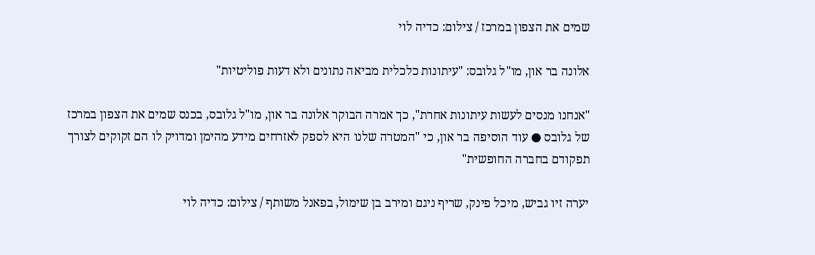שמים את הצפון במרכז / צילום: כדיה לוי

אלונה בר און, מו"ל גלובס: "עיתונות כלכלית מביאה נתונים ולא דעות פוליטיות"

"אנחנו מנסים לעשות עיתונות אחרת", כך אמרה הבוקר אלונה בר און, מו"ל גלובס, בכנס שמים את הצפון במרכז של גלובס ● עוד הוסיפה בר און, כי "המטרה שלנו היא לספק לאזרחים מידע מהימן ומדויק לו הם זקוקים לצורך תפקודם בחברה החופשית"

יערה זיו גביש, מיכל פינק, שריף ניגם ומירב בן שימול, בפאנל משותף / צילום: כדיה לוי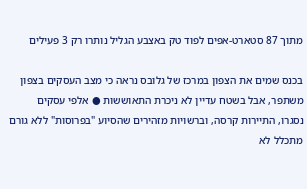מתוך 87 סטארט-אפים לפוד טק באצבע הגליל נותרו רק 3 פעילים

בכנס שמים את הצפון במרכז של גלובס נראה כי מצב העסקים בצפון משתפר, אבל בשטח עדיין לא ניכרת התאוששות ● אלפי עסקים נסגרו, התיירות קרסה, וברשויות מזהירים שהסיוע "בפרוסות" ללא גורם מתכלל לא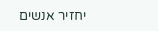יחזיר אנשים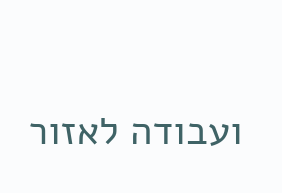ועבודה לאזור